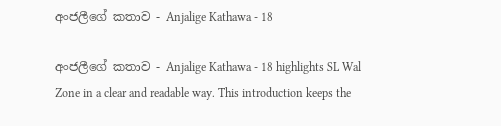අංජලීගේ කතාව - Anjalige Kathawa - 18

අංජලීගේ කතාව - Anjalige Kathawa - 18 highlights SL Wal Zone in a clear and readable way. This introduction keeps the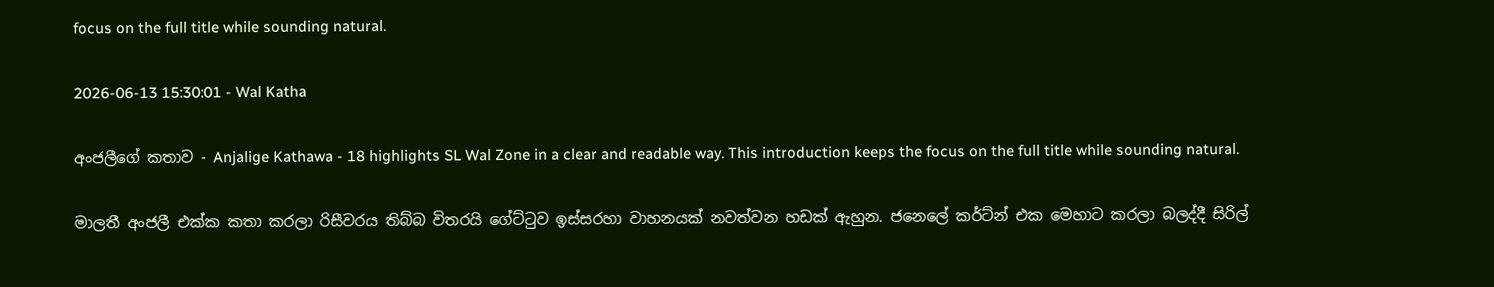focus on the full title while sounding natural.

2026-06-13 15:30:01 - Wal Katha

අංජලීගේ කතාව - Anjalige Kathawa - 18 highlights SL Wal Zone in a clear and readable way. This introduction keeps the focus on the full title while sounding natural.

මාලතී අංජලී එක්ක කතා කරලා රිසීවරය තිබ්බ විතරයි ගේට්ටුව ඉස්සරහා වාහනයක් නවත්වන හඩක් ඇහුන. ජනෙලේ කර්ට්න් එක මෙහාට කරලා බලද්දී සිරිල්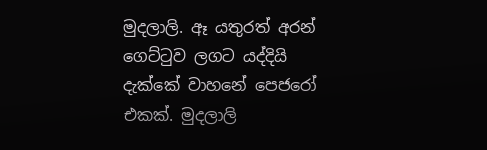මුදලාලි. ඈ යතුරත් අරන් ගෙට්ටුව ලගට යද්දියි දැක්කේ වාහනේ පෙජරෝ එකක්. මුදලාලි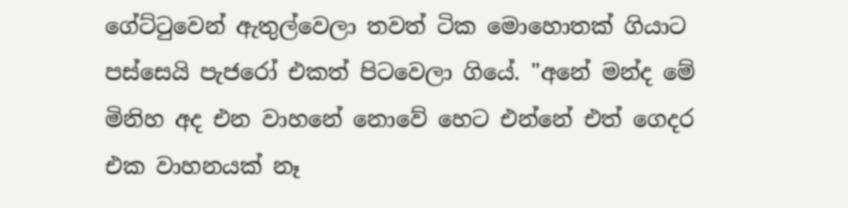ගේට්ටුවෙන් ඇතුල්වෙලා තවත් ටික මොහොතක් ගියාට පස්සෙයි පැජරෝ එකත් පිටවෙලා ගියේ. "අනේ මන්ද මේ මිනිහ අද එන වාහනේ නොවේ හෙට එන්නේ එත් ගෙදර එක වාහනයක් නෑ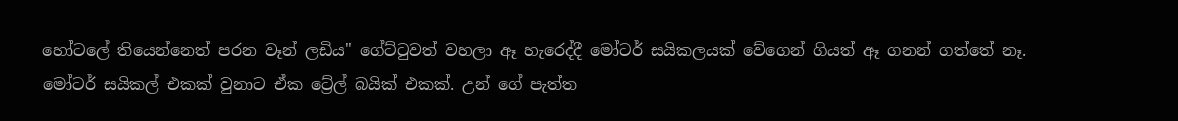හෝටලේ තියෙන්නෙත් පරන වෑන් ලඩිය" ගේට්ටුවත් වහලා ඈ හැරෙද්දී මෝටර් සයිකලයක් වේගෙන් ගියත් ඈ ගනන් ගත්තේ නෑ. මෝටර් සයිකල් එකක් වුනාට ඒක ට්‍රේල් බයික් එකක්. උන් ගේ පැත්ත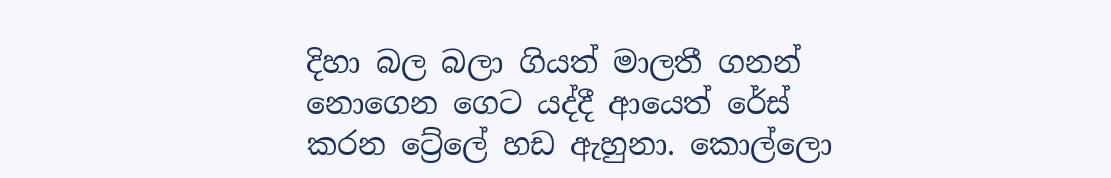දිහා බල බලා ගියත් මාලතී ගනන් නොගෙන ගෙට යද්දී ආයෙත් රේස් කරන ට්‍රේලේ හඩ ඇහුනා. කොල්ලො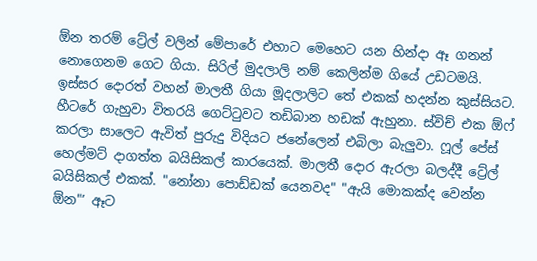ඕන තරම් ට්‍රේල් වලින් මේපාරේ එහාට මෙහෙට යන හින්දා ඈ ගනන් නොගෙනම ගෙට ගියා. සිරිල් මුදලාලි නම් කෙලින්ම ගියේ උඩටමයි. ඉස්සර දොරත් වහන් මාලතී ගියා මූදලාලිට තේ එකක් හදන්න කුස්සියට. හීටරේ ගැහුවා විතරයි ගෙට්ටුවට තඩිබාන හඩක් ඇහුනා. ස්විච් එක ඕෆ් කරලා සාලෙට ඇවිත් පුරුදු විදියට ජනේලෙන් එබිලා බැලුවා. ෆූල් පේස් හෙල්මට් දාගත්ත බයිසිකල් කාරයෙක්. මාලතී දොර ඇරලා බලද්දී ට්‍රේල් බයිසිකල් එකක්. "නෝනා පොඩ්ඩක් යෙනවද" "ඇයි මොකක්ද වෙන්න ඕන"’ ඈට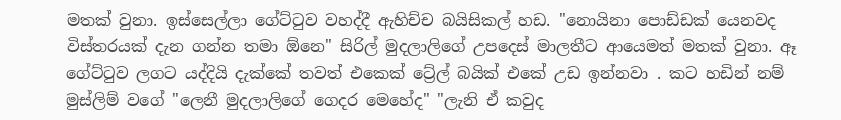මතක් වුනා. ඉස්සෙල්ලා ගේට්ටුව වහද්දී ඇහිච්ච බයිසිකල් හඩ. "නොයිනා පොඩ්ඩක් යෙනවද විස්තරයක් දැන ගන්න තමා ඕනෙ" සිරිල් මුදලාලිගේ උපදෙස් මාලතීට ආයෙමත් මතක් වුනා. ඈ ගේට්ටුව ලගට යද්දියි දැක්කේ තවත් එකෙක් ට්‍රේල් බයික් එකේ උඩ ඉන්නවා . කට හඩින් නම් මුස්ලිම් වගේ "ලෙනී මුදලාලිගේ ගෙදර මෙහේද" "ලැනි ඒ කවුද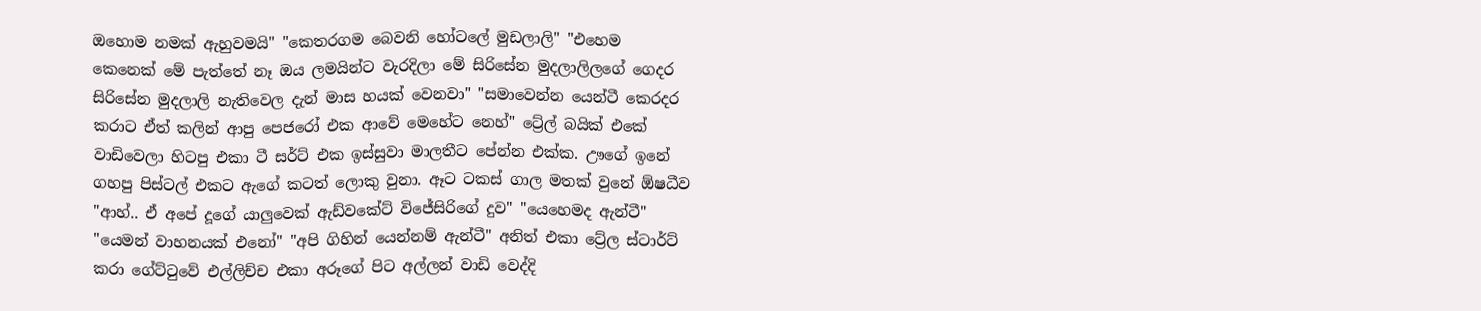ඔහොම නමක් ඇහුවමයි" "කෙතරගම බෙවනි හෝටලේ මුඩලාලි" "එහෙම කෙනෙක් මේ පැත්තේ නෑ ඔය ලමයින්ට වැරදිලා මේ සිරිසේන මුදලාලිලගේ ගෙදර සිරිසේන මුදලාලි නැතිවෙල දැන් මාස හයක් වෙනවා" "සමාවෙන්න යෙන්ටී කෙරදර කරාට ඒත් කලින් ආපු පෙජරෝ එක ආවේ මෙහේට නෙහ්" ට්‍රේල් බයික් එකේ වාඩිවෙලා හිටපු එකා ටී සර්ට් එක ඉස්සුවා මාලතීට පේන්න එක්ක. ඌගේ ඉනේ ගහපු පිස්ටල් එකට ඇගේ කටත් ලොකු වුනා. ඈට ටකස් ගාල මතක් වුනේ ඕෂධීව "ආහ්.. ඒ අපේ දූගේ යාලුවෙක් ඇඩ්වකේට් විජේසිරිගේ දුව" "යෙහෙමද ඇන්ටී" "යෙමන් වාහනයක් එනෝ" "අපි ගිහින් යෙන්නම් ඇන්ටී" අනිත් එකා ට්‍රේල ස්ටාර්ට් කරා ගේට්ටුවේ එල්ලිච්ච එකා අරූගේ පිට අල්ලන් වාඩි වෙද්දි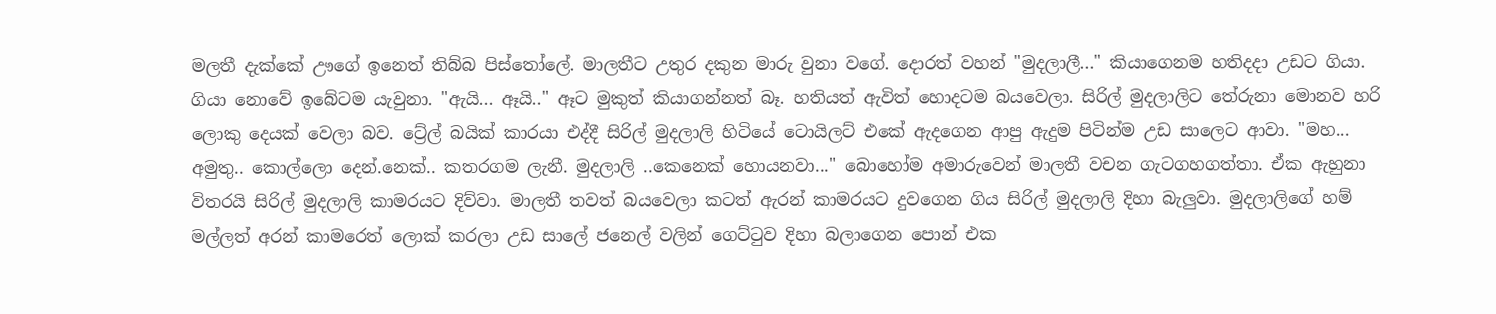මලතී දැක්කේ ඌගේ ඉනෙත් තිබ්බ පිස්තෝලේ. මාලතීට උතුර දකුන මාරු වුනා වගේ. දොරත් වහන් "මුදලාලී..." කියාගෙනම හතිදදා උඩට ගියා. ගියා නොවේ ඉබේටම යැවුනා. "ඇයි... ඈයි.." ඈට මුකුත් කියාගන්නත් බෑ. හතියත් ඇවිත් හොදටම බයවෙලා. සිරිල් මුදලාලිට තේරුනා මොනව හරි ලොකු දෙයක් වෙලා බව. ට්‍රේල් බයික් කාරයා එද්දී සිරිල් මුදලාලි හිටියේ ටොයිලට් එකේ ඇදගෙන ආපු ඇදුම පිටින්ම උඩ සාලෙට ආවා. "මහ... අමුතු.. කොල්ලො දෙන්.නෙක්.. කතරගම ලැනී. මුදලාලි ..කෙනෙක් හොයනවා..." බොහෝම අමාරුවෙන් මාලතී වචන ගැටගහගත්තා. ඒක ඇහුනා විතරයි සිරිල් මුදලාලි කාමරයට දිව්වා. මාලතී තවත් බයවෙලා කටත් ඇරන් කාමරයට දුවගෙන ගිය සිරිල් මුදලාලි දිහා බැලුවා. මුදලාලිගේ හම් මල්ලත් අරන් කාමරෙත් ලොක් කරලා උඩ සාලේ ජනෙල් වලින් ගෙට්ටුව දිහා බලාගෙන පොන් එක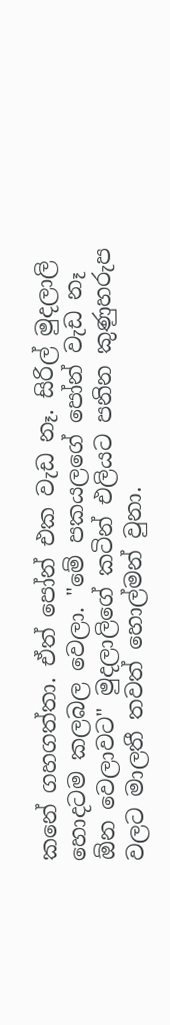කනේ ගහගත්තා. ඒත් පෝන් එක වැඩ නෑ. සිරිල් මුදලාලි හොදටම කලබල වෙලා. "මේ පකයලගේ පෝන් වැඩ නෑ ඕන වෙලාවට" මුදලාලිගේ කටින් එලියට පනින කුණුහරුප වලට මාලතී තවත් හොල්මන් වුනා.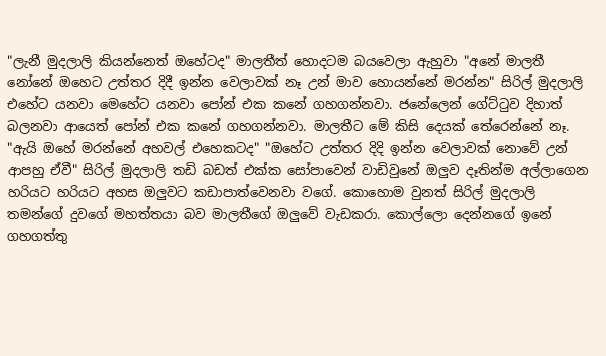"ලැනී මුදලාලි කියන්නෙත් ඔහේටද" මාලතීත් හොදටම බයවෙලා ඇහුවා "අනේ මාලතී නෝනේ ඔහෙට උත්තර දිදී ඉන්න වෙලාවක් නෑ උන් මාව හොයන්නේ මරන්න" සිරිල් මුදලාලි එහේට යනවා මෙහේට යනවා පෝන් එක කනේ ගහගන්නවා. ජනේලෙන් ගේට්ටුව දිහාත් බලනවා ආයෙත් පෝන් එක කනේ ගහගන්නවා. මාලතීට මේ කිසි දෙයක් තේරෙන්නේ නෑ. "ඇයි ඔහේ මරන්නේ අහවල් එහෙකටද" "ඔහේට උත්තර දිදි ඉන්න වෙලාවක් නොවේ උන් ආපහු ඒවී" සිරිල් මුදලාලි තඩි බඩත් එක්ක සෝපාවෙන් වාඩිවුනේ ඔලුව දෑතින්ම අල්ලාගෙන හරියට හරියට අහස ඔලුවට කඩාපාත්වෙනවා වගේ. කොහොම වුනත් සිරිල් මුදලාලි තමන්ගේ දුවගේ මහත්තයා බව මාලතීගේ ඔලුවේ වැඩකරා. කොල්ලො දෙන්නගේ ඉනේ ගහගත්තු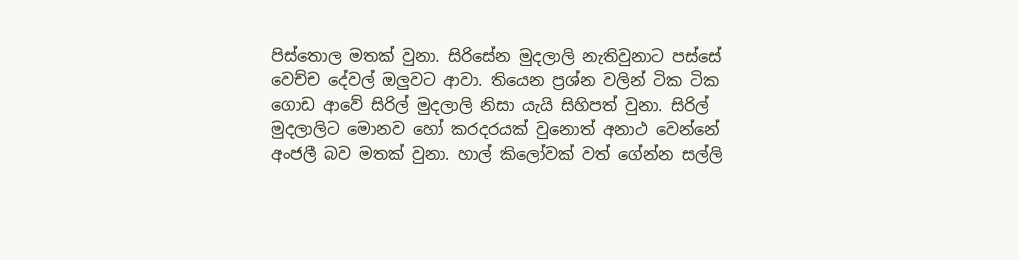පිස්තොල මතක් වුනා. සිරිසේන මුදලාලි නැතිවුනාට පස්සේ වෙච්ච දේවල් ඔලුවට ආවා. තියෙන ප්‍රශ්න වලින් ටික ටික ගොඩ ආවේ සිරිල් මුදලාලි නිසා යැයි සිහිපත් වුනා. සිරිල් මුදලාලිට මොනව හෝ කරදරයක් වුනොත් අනාථ වෙන්නේ අංජලී බව මතක් වුනා. හාල් කිලෝවක් වත් ගේන්න සල්ලි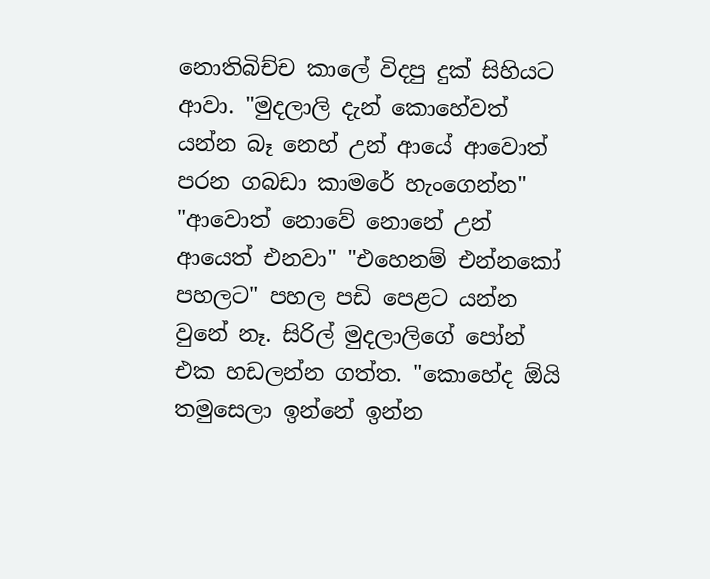නොතිබිච්ච කාලේ විදපු දුක් සිහියට ආවා. "මුදලාලි දැන් කොහේවත් යන්න බෑ නෙහ් උන් ආයේ ආවොත් පරන ගබඩා කාමරේ හැංගෙන්න" "ආවොත් නොවේ නොනේ උන් ආයෙත් එනවා" "එහෙනම් එන්නකෝ පහලට" පහල පඩි පෙළට යන්න වුනේ නෑ. සිරිල් මුදලාලිගේ පෝන් එක හඩලන්න ගත්ත. "කොහේද ඕයි තමුසෙලා ඉන්නේ ඉන්න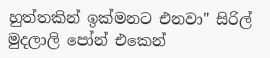හුත්තකින් ඉක්මනට එනවා" සිරිල් මුදලාලි පෝන් එකෙන්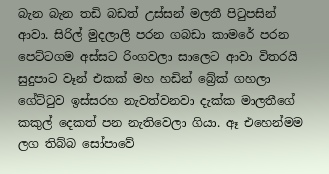බැන බැන තඩි බඩත් උස්සන් මලතී පිටුපසින් ආවා. සිරිල් මුදලාලි පරන ගබඩා කාමරේ පරන පෙට්ටගම අස්සට රිංගවලා සාලෙට ආවා විතරයි සුදුපාට වෑන් එකක් මහ හඩින් බ්‍රේක් ගහලා ගේට්ටුව ඉස්සරහ නැවත්වනවා දැක්ක මාලතීගේ කකුල් දෙකත් පන නැතිවෙලා ගියා. ඈ එහෙන්මම ලග තිබ්බ සෝපාවේ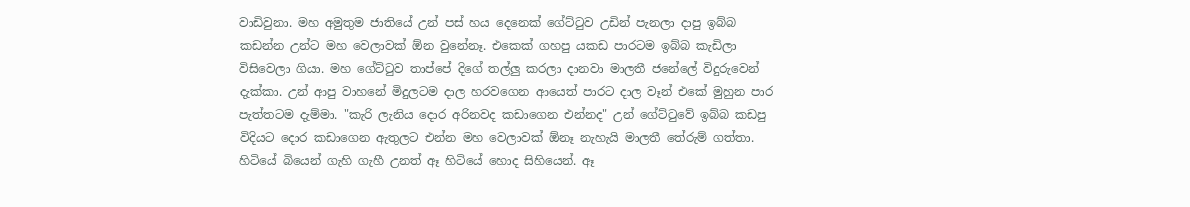වාඩිවුනා. මහ අමුතුම ජාතියේ උන් පස් හය දෙනෙක් ගේට්ටුව උඩින් පැනලා දාපු ඉබ්බ කඩන්න උන්ට මහ වෙලාවක් ඕන වුනේනෑ. එකෙක් ගහපු යකඩ පාරටම ඉබ්බ කැඩිලා විසිවෙලා ගියා. මහ ගේට්ටුව තාප්පේ දිගේ තල්ලු කරලා දානවා මාලතී ජනේලේ විදුරුවෙන් දැක්කා. උන් ආපු වාහනේ මිදුලටම දාල හරවගෙන ආයෙත් පාරට දාල වෑන් එකේ මුහුන පාර පැත්තටම දැම්මා. "කැරි ලැනිය දොර අරිනවද කඩාගෙන එන්නද" උන් ගේට්ටුවේ ඉබ්බ කඩපු විදියට දොර කඩාගෙන ඇතුලට එන්න මහ වෙලාවක් ඕනෑ නැහැයි මාලතී තේරුම් ගත්තා. හිටියේ බියෙන් ගැහි ගැහී උනත් ඈ හිටියේ හොද සිහියෙන්. ඈ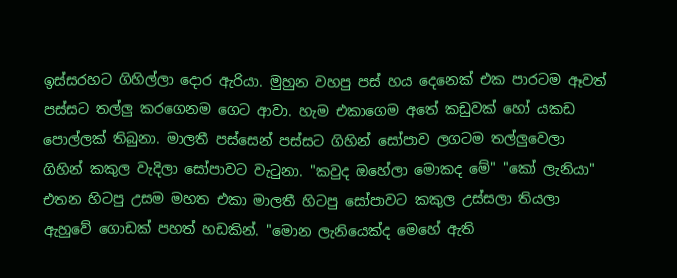ඉස්සරහට ගිහිල්ලා දොර ඇරියා. මුහුන වහපු පස් හය දෙනෙක් එක පාරටම ඈවත් පස්සට තල්ලු කරගෙනම ගෙට ආවා. හැම එකාගෙම අතේ කඩුවක් හෝ යකඩ පොල්ලක් තිබුනා. මාලතී පස්සෙන් පස්සට ගිහින් සෝපාව ලගටම තල්ලුවෙලා ගිහින් කකුල වැදිලා සෝපාවට වැටුනා. "කවුද ඔහේලා මොකද මේ" "කෝ ලැනියා" එතන හිටපු උසම මහත එකා මාලතී හිටපු සෝපාවට කකුල උස්සලා තියලා ඇහුවේ ගොඩක් පහත් හඩකින්. "මොන ලැනියෙක්ද මෙහේ ඇති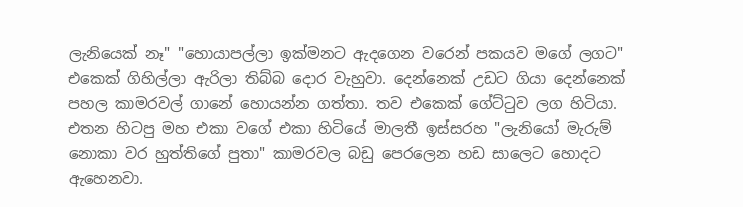ලැනියෙක් නෑ" "හොයාපල්ලා ඉක්මනට ඇදගෙන වරෙන් පකයව මගේ ලගට" එකෙක් ගිහිල්ලා ඇරිලා තිබ්බ දොර වැහුවා. දෙන්නෙක් උඩට ගියා දෙන්නෙක් පහල කාමරවල් ගානේ හොයන්න ගත්තා. තව එකෙක් ගේට්ටුව ලග හිටියා. එතන හිටපු මහ එකා වගේ එකා හිටියේ මාලතී ඉස්සරහ "ලැනියෝ මැරුම් නොකා වර හුත්තිගේ පුතා" කාමරවල බඩු පෙරලෙන හඩ සාලෙට හොදට ඇහෙනවා.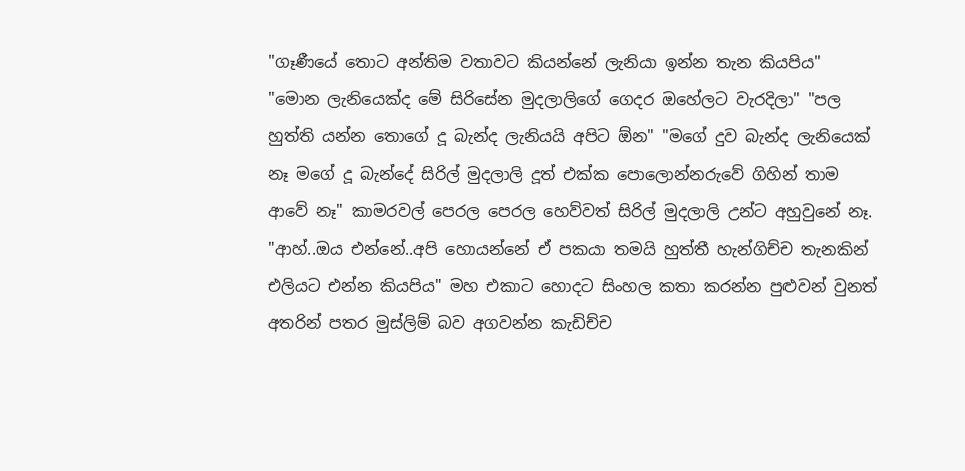"ගෑණීයේ තොට අන්තිම වතාවට කියන්නේ ලැනියා ඉන්න තැන කියපිය" "මොන ලැනියෙක්ද මේ සිරිසේන මුදලාලිගේ ගෙදර ඔහේලට වැරදිලා" "පල හුත්ති යන්න තොගේ දූ බැන්ද ලැනියයි අපිට ඕන" "මගේ දුව බැන්ද ලැනියෙක් නෑ මගේ දූ බැන්දේ සිරිල් මුදලාලි දූත් එක්ක පොලොන්නරුවේ ගිහින් තාම ආවේ නෑ" කාමරවල් පෙරල පෙරල හෙව්වත් සිරිල් මුදලාලි උන්ට අහුවුනේ නෑ. "ආහ්..ඔය එන්නේ..අපි හොයන්නේ ඒ පකයා තමයි හුත්තී හැන්ගිච්ච තැනකින් එලියට එන්න කියපිය" මහ එකාට හොදට සිංහල කතා කරන්න පුළුවන් වුනත් අතරින් පතර මුස්ලිම් බව අගවන්න කැඩිච්ච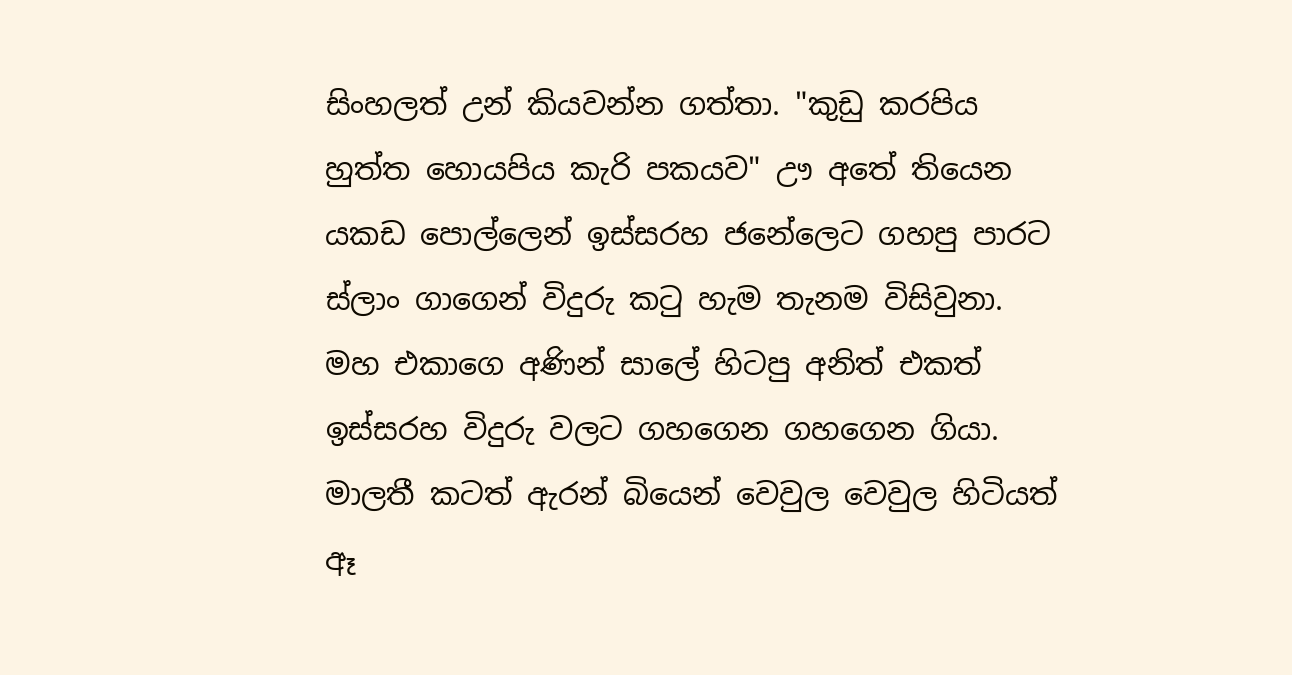සිංහලත් උන් කියවන්න ගත්තා. "කුඩු කරපිය හුත්ත හොයපිය කැරි පකයව" ඌ අතේ තියෙන යකඩ පොල්ලෙන් ඉස්සරහ ජනේලෙට ගහපු පාරට ස්ලාං ගාගෙන් විදුරු කටු හැම තැනම විසිවුනා. මහ එකාගෙ අණින් සාලේ හිටපු අනිත් එකත් ඉස්සරහ විදුරු වලට ගහගෙන ගහගෙන ගියා. මාලතී කටත් ඇරන් බියෙන් වෙවුල වෙවුල හිටියත් ඈ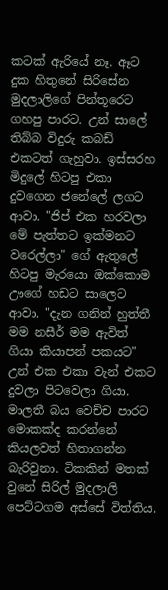කටක් ඇරියේ නෑ. ඈට දුක හිතුනේ සිරිසේන මුදලාලිගේ පින්තූරෙට ගහපු පාරට. උන් සාලේ තිබ්බ විදුරු කබඩ් එකටත් ගැහුවා. ඉස්සරහ මිදුලේ හිටපු එකා දුවගෙන ජනේලේ ලගට ආවා. "ජිප් එක හරවලා මේ පැත්තට ඉක්මනට වරෙල්ලා" ගේ ඇතුලේ හිටපු මැරයො ඔක්කොම ඌගේ හඩට සාලෙට ආවා. "දැන ගනින් හුත්තී මම නසීර් මම ඇවිත් ගියා කියාපන් පකයට" උන් එක එකා වැන් එකට දුවලා පිටවෙලා ගියා. මාලතී බය වෙච්ච පාරට මොකක්ද කරන්නේ කියලවත් හිතාගන්න බැරිවුනා. ටිකකින් මතක් වුනේ සිරිල් මුදලාලි පෙට්ටගම අස්සේ විත්තිය.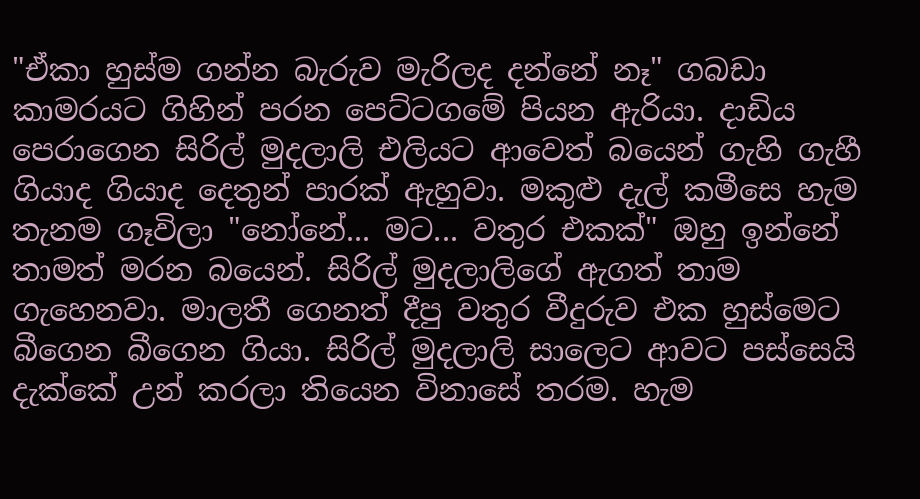"ඒකා හුස්ම ගන්න බැරුව මැරිලද දන්නේ නෑ" ගබඩා කාමරයට ගිහින් පරන පෙට්ටගමේ පියන ඇරියා. දාඩිය පෙරාගෙන සිරිල් මුදලාලි එලියට ආවෙත් බයෙන් ගැහි ගැහී ගියාද ගියාද දෙතුන් පාරක් ඇහුවා. මකුළු දැල් කමීසෙ හැම තැනම ගෑවිලා "නෝනේ... මට... වතුර එකක්" ඔහු ඉන්නේ තාමත් මරන බයෙන්. සිරිල් මුදලාලිගේ ඇගත් තාම ගැහෙනවා. මාලතී ගෙනත් දීපු වතුර වීදුරුව එක හුස්මෙට බීගෙන බීගෙන ගියා. සිරිල් මුදලාලි සාලෙට ආවට පස්සෙයි දැක්කේ උන් කරලා තියෙන විනාසේ තරම. හැම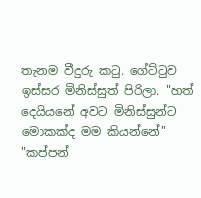තැනම වීදුරු කටු. ගේට්ටුව ඉස්සර මිනිස්සුත් පිරිලා. "හත් දෙයියනේ අවට මිනිස්සුන්ට මොකක්ද මම කියන්නේ" "කප්පන්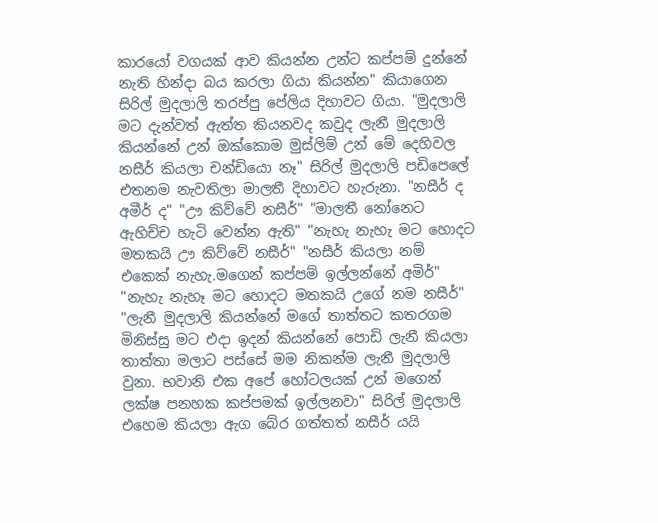කාරයෝ වගයක් ආව කියන්න උන්ට කප්පම් දුන්නේ නැති හින්දා බය කරලා ගියා කියන්න" කියාගෙන සිරිල් මුදලාලි තරප්පු පේලිය දිහාවට ගියා. "මුදලාලි මට දැන්වත් ඇත්ත කියනවද කවුද ලැනී මුදලාලි කියන්නේ උන් ඔක්කොම මුස්ලිම් උන් මේ දෙහිවල නසීර් කියලා චන්ඩියො නෑ" සිරිල් මුදලාලි පඩිපෙලේ එතනම නැවතිලා මාලතී දිහාවට හැරුනා. "නසීර් ද අමීර් ද" "ඌ කිව්වේ නසීර්" "මාලතී නෝනෙට ඇහිච්ච හැටි වෙන්න ඇති" "නැහැ නැහැ මට හොදට මතකයි ඌ කිව්වේ නසීර්" "නසීර් කියලා නම් එකෙක් නැහැ.මගෙන් කප්පම් ඉල්ලන්නේ අමිර්" "නැහැ නැහෑ මට හොදට මතකයි උගේ නම නසීර්" "ලැනී මුදලාලි කියන්නේ මගේ තාත්තට කතරගම මිනිස්සු මට එදා ඉදන් කියන්නේ පොඩි ලැනී කියලා තාත්තා මලාට පස්සේ මම නිකන්ම ලැනී මුදලාලි වුනා. භවානි එක අපේ හෝටලයක් උන් මගෙන් ලක්ෂ පනහක කප්පමක් ඉල්ලනවා" සිරිල් මුදලාලි එහෙම කියලා ඇග බේර ගත්තත් නසීර් යයි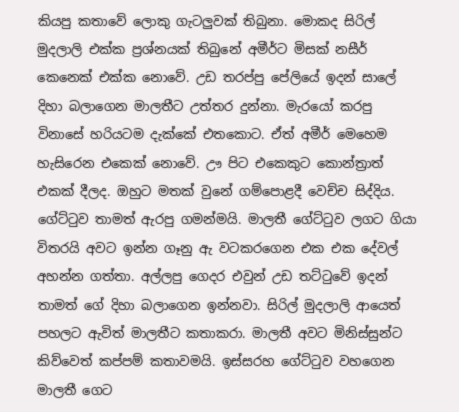කියපු කතාවේ ලොකු ගැටලුවක් තිබුනා. මොකද සිරිල් මුදලාලි එක්ක ප්‍රශ්නයක් තිබුනේ අමීර්ට මිසක් නසීර් කෙනෙක් එක්ක නොවේ. උඩ තරප්පු පේලියේ ඉදන් සාලේ දිහා බලාගෙන මාලතීට උත්තර දුන්නා. මැරයෝ කරපු විනාසේ හරියටම දැක්කේ එතකොට. ඒත් අමීර් මෙහෙම හැසිරෙන එකෙක් නොවේ. ඌ පිට එකෙකුට කොන්ත්‍රාත් එකක් දීලද. ඔහුට මතක් වුනේ ගම්පොළදී වෙච්ච සිද්දිය. ගේට්ටුව තාමත් ඇරපු ගමන්මයි. මාලතී ගේට්ටුව ලගට ගියා විතරයි අවට ඉන්න ගෑනු ඇ වටකරගෙන එක එක දේවල් අහන්න ගත්තා. අල්ලපු ගෙදර එවුන් උඩ තට්ටුවේ ඉදන් තාමත් ගේ දිහා බලාගෙන ඉන්නවා. සිරිල් මුදලාලි ආයෙත් පහලට ඇවිත් මාලතීට කතාකරා. මාලතී අවට මිනිස්සුන්ට කිව්වෙත් කප්පම් කතාවමයි. ඉස්සරහ ගේට්ටුව වහගෙන මාලතී ගෙට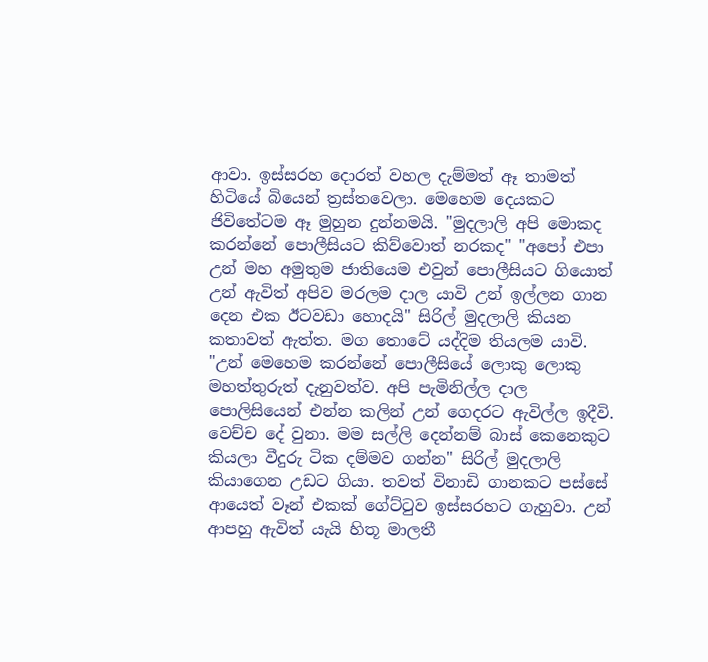ආවා. ඉස්සරහ දොරත් වහල දැම්මත් ඈ තාමත් හිටියේ බියෙන් ත්‍රස්තවෙලා. මෙහෙම දෙයකට ජිවිතේටම ඈ මුහුන දුන්නමයි. "මුදලාලි අපි මොකද කරන්නේ පොලීසියට කිව්වොත් නරකද" "අපෝ එපා උන් මහ අමුතුම ජාතියෙම එවුන් පොලීසියට ගියොත් උන් ඇවිත් අපිව මරලම දාල යාවි උන් ඉල්ලන ගාන දෙන එක ඊටවඩා හොදයි" සිරිල් මුදලාලි කියන කතාවත් ඇත්ත. මග තොටේ යද්දිම තියලම යාවි. "උන් මෙහෙම කරන්නේ පොලීසියේ ලොකු ලොකු මහත්තුරුත් දැනුවත්ව. අපි පැමිනිල්ල දාල පොලිසියෙන් එන්න කලින් උන් ගෙදරට ඇවිල්ල ඉදීවි. වෙච්ච දේ වුනා. මම සල්ලි දෙන්නම් බාස් කෙනෙකුට කියලා වීදුරු ටික දම්මව ගන්න" සිරිල් මුදලාලි කියාගෙන උඩට ගියා. තවත් විනාඩි ගානකට පස්සේ ආයෙත් වෑන් එකක් ගේට්ටුව ඉස්සරහට ගැහුවා. උන් ආපහු ඇවිත් යැයි හිතූ මාලතී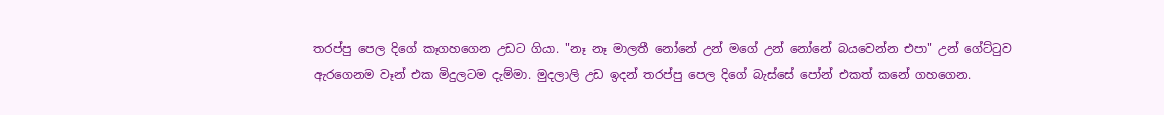තරප්පු පෙල දිගේ කෑගහගෙන උඩට ගියා. "නෑ නෑ මාලතී නෝනේ උන් මගේ උන් නෝනේ බයවෙන්න එපා" උන් ගේට්ටුව ඇරගෙනම වෑන් එක මිදුලටම දැම්මා. මුදලාලි උඩ ඉදන් තරප්පු පෙල දිගේ බැස්සේ පෝන් එකත් කනේ ගහගෙන.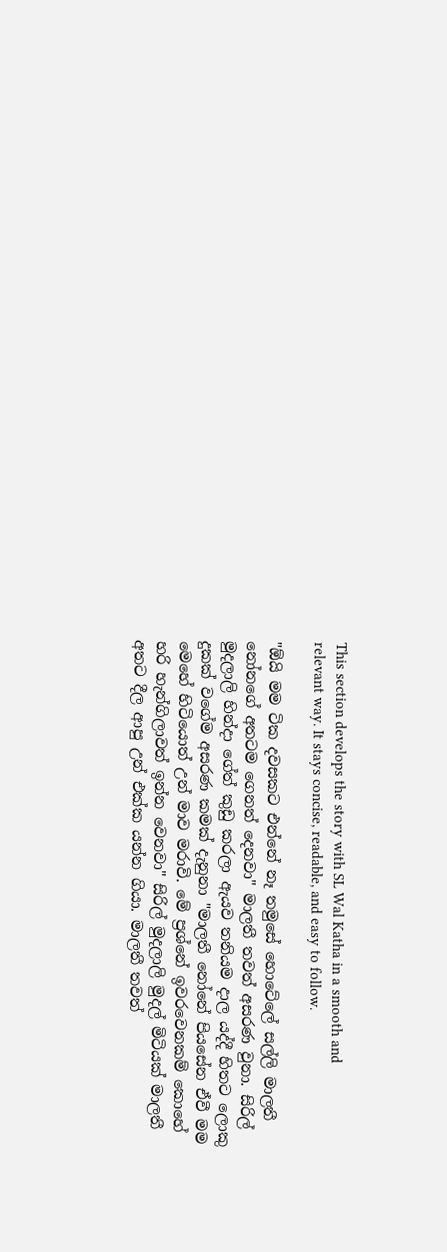This section develops the story with SL Wal Katha in a smooth and relevant way. It stays concise, readable, and easy to follow.

"ඕයි මම ටික දවසකට එන්නේ නෑ තමුසේ හොටේලේ සල්ලි මාලතී නෝනගේ අතටම ගෙනත් දෙනවා" මාලතී තවත් අසරණ වුනා. සිරිල් මුදලාලි හින්දා ගේත් කුඩු කරලා ඇයව තනියම දාල යද්දී හිතට ලොකු දුකක් වගේම අසරණ කමක් දැනුනා "මාලතී නෝනේ පියසේන ඒවී මම මෙහේ හිටියොත් උන් මාව මරාවි. මේ ප්‍රශ්නේ ඉවරවෙනකම් කොහේ හරි හැන්ගිලාවත් ඉන්න වෙනවා" සිරිල් මුදලාලි මුදල් මිටියක් මාලතී අතට දීල ආපු උන් එක්ක යන්න ගියා. මාලතී තවත්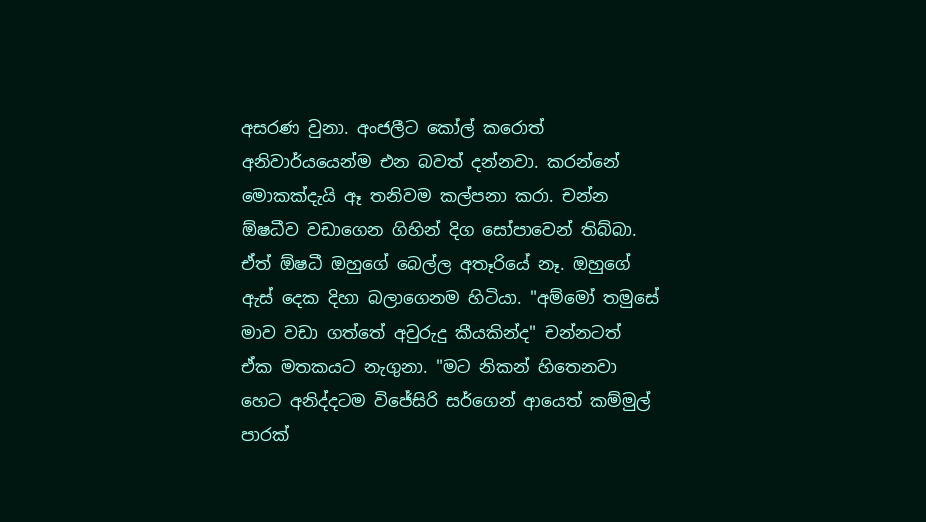අසරණ වුනා. අංජලීට කෝල් කරොත් අනිවාර්යයෙන්ම එන බවත් දන්නවා. කරන්නේ මොකක්දැයි ඈ තනිවම කල්පනා කරා. චන්න ඕෂධීව වඩාගෙන ගිහින් දිග සෝපාවෙන් තිබ්බා. ඒත් ඕෂධී ඔහුගේ බෙල්ල අතෑරියේ නෑ. ඔහුගේ ඇස් දෙක දිහා බලාගෙනම හිටියා. "අම්මෝ තමුසේ මාව වඩා ගත්තේ අවුරුදු කීයකින්ද" චන්නටත් ඒක මතකයට නැගුනා. "මට නිකන් හිතෙනවා හෙට අනිද්දටම විජේසිරි සර්ගෙන් ආයෙත් කම්මුල් පාරක්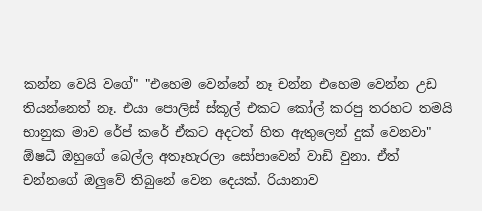කන්න වෙයි වගේ" "එහෙම වෙන්නේ නෑ චන්න එහෙම වෙන්න උඩ තියන්නෙත් නෑ. එයා පොලිස් ස්කූල් එකට කෝල් කරපු තරහට තමයි භානුක මාව රේප් කරේ ඒකට අදටත් හිත ඇතුලෙන් දුක් වෙනවා" ඕෂධී ඔහුගේ බෙල්ල අතෑහැරලා සෝපාවෙන් වාඩි වුනා. ඒත් චන්නගේ ඔලුවේ තිබුනේ වෙන දෙයක්. රියානාව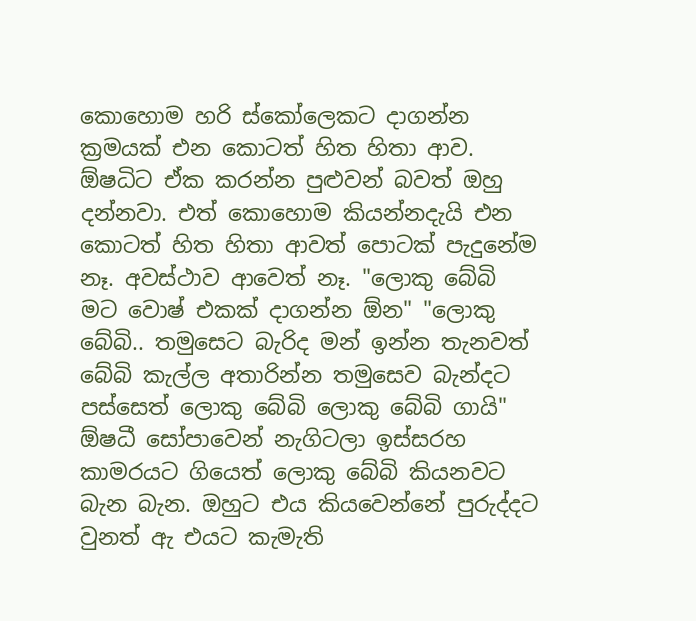කොහොම හරි ස්කෝලෙකට දාගන්න ක්‍රමයක් එන කොටත් හිත හිතා ආව. ඕෂධිට ඒක කරන්න පුළුවන් බවත් ඔහු දන්නවා. එත් කොහොම කියන්නදැයි එන කොටත් හිත හිතා ආවත් පොටක් පැදුනේම නෑ. අවස්ථාව ආවෙත් නෑ. "ලොකු බේබි මට වොෂ් එකක් දාගන්න ඕන" "ලොකු බේබි.. තමුසෙට බැරිද මන් ඉන්න තැනවත් බේබි කැල්ල අතාරින්න තමුසෙව බැන්දට පස්සෙත් ලොකු බේබි ලොකු බේබි ගායි" ඕෂධී සෝපාවෙන් නැගිටලා ඉස්සරහ කාමරයට ගියෙත් ලොකු බේබි කියනවට බැන බැන. ඔහුට එය කියවෙන්නේ පුරුද්දට වුනත් ඇ එයට කැමැති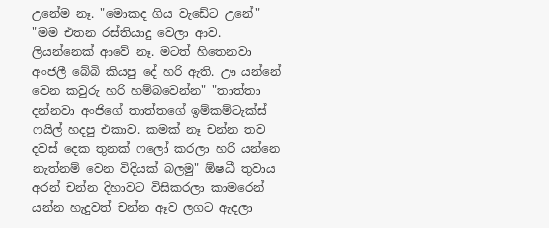උනේම නෑ. "මොකද ගිය වැඩේට උනේ" "මම එතන රස්තියාදු වෙලා ආව. ලියන්නෙක් ආවේ නෑ. මටත් හිතෙනවා අංජලී බේබි කියපු දේ හරි ඇති. ඌ යන්නේ වෙන කවුරු හරි හම්බවෙන්න" "තාත්තා දන්නවා අංජිගේ තාත්තගේ ඉම්කම්ටැක්ස් ෆයිල් හදපු එකාව. කමක් නෑ චන්න තව දවස් දෙක තුනක් ෆලෝ කරලා හරි යන්නෙ නැත්නම් වෙන විදියක් බලමු" ඕෂධී තුවාය අරන් චන්න දිහාවට විසිකරලා කාමරෙන් යන්න හැදුවත් චන්න ඈව ලගට ඇදලා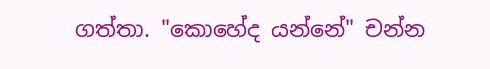ගත්තා. "කොහේද යන්නේ" චන්න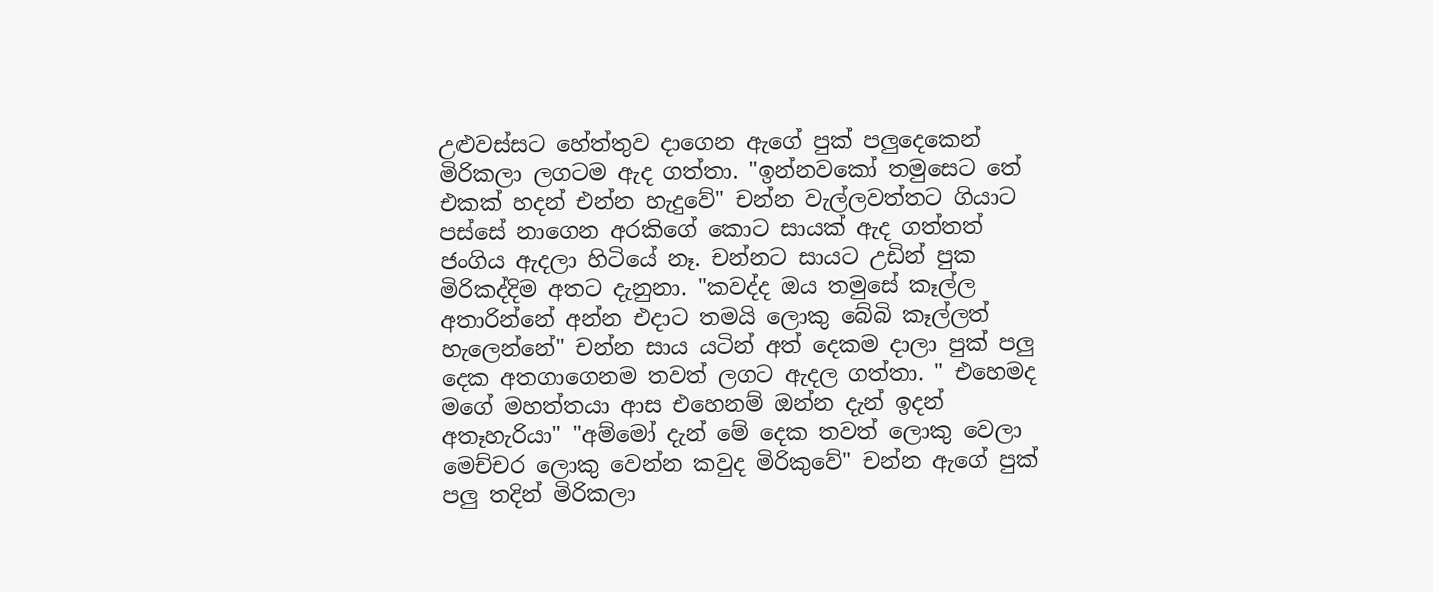උළුවස්සට හේත්තුව දාගෙන ඇගේ පුක් පලුදෙකෙන් මිරිකලා ලගටම ඇද ගත්තා. "ඉන්නවකෝ තමුසෙට තේ එකක් හදන් එන්න හැදුවේ" චන්න වැල්ලවත්තට ගියාට පස්සේ නාගෙන අරකිගේ කොට සායක් ඇද ගත්තත් ජංගිය ඇදලා හිටියේ නෑ. චන්නට සායට උඩින් පුක මිරිකද්දිම අතට දැනුනා. "කවද්ද ඔය තමුසේ කෑල්ල අතාරින්නේ අන්න එදාට තමයි ලොකු බේබි කෑල්ලත් හැලෙන්නේ" චන්න සාය යටින් අත් දෙකම දාලා පුක් පලු දෙක අතගාගෙනම තවත් ලගට ඇදල ගත්තා. " එහෙමද මගේ මහත්තයා ආස එහෙනම් ඔන්න දැන් ඉදන් අතෑහැරියා" "අම්මෝ දැන් මේ දෙක තවත් ලොකු වෙලා මෙච්චර ලොකු වෙන්න කවුද මිරිකුවේ" චන්න ඇගේ පුක් පලු තදින් මිරිකලා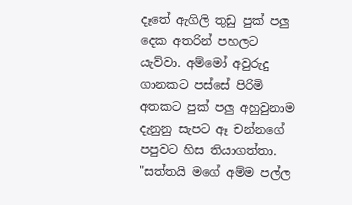දෑතේ ඇගිලි තුඩු පුක් පලු දෙක අතරින් පහලට යැව්වා. අම්මෝ අවුරුදු ගානකට පස්සේ පිරිමි අතකට පුක් පලු අහුවුනාම දැනුනු සැපට ඈ චන්නගේ පපුවට හිස තියාගත්තා. "සත්තයි මගේ අම්ම පල්ල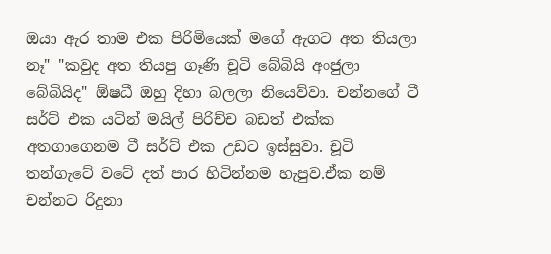ඔයා ඇර තාම එක පිරිමියෙක් මගේ ඇගට අත තියලා නෑ" "කවුද අත තියපු ගෑණි චූටි බේබියි අංජුලා බේබියිද" ඕෂධී ඔහු දිහා බලලා නියෙව්වා. චන්නගේ ටී සර්ට් එක යටින් මයිල් පිරිච්ච බඩත් එක්ක අතගාගෙනම ටී සර්ට් එක උඩට ඉස්සුවා. චූටි තන්ගැටේ වටේ දත් පාර හිටින්නම හැපුව.ඒක නම් චන්නට රිදුනා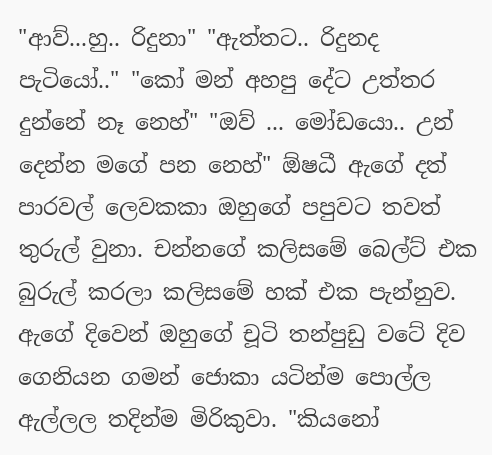"ආව්...හු.. රිදුනා" "ඇත්තට.. රිදුනද පැටියෝ.." "කෝ මන් අහපු දේට උත්තර දුන්නේ නෑ නෙහ්" "ඔව් ... මෝඩයො.. උන් දෙන්න මගේ පන නෙහ්" ඕෂධී ඇගේ දත් පාරවල් ලෙවකකා ඔහුගේ පපුවට තවත් තුරුල් වුනා. චන්නගේ කලිසමේ බෙල්ට් එක බුරුල් කරලා කලිසමේ හක් එක පැන්නුව. ඇගේ දිවෙන් ඔහුගේ චූටි තන්පුඩු වටේ දිව ගෙනියන ගමන් ජොකා යටින්ම පොල්ල ඇල්ලල තදින්ම මිරිකුවා. "කියනෝ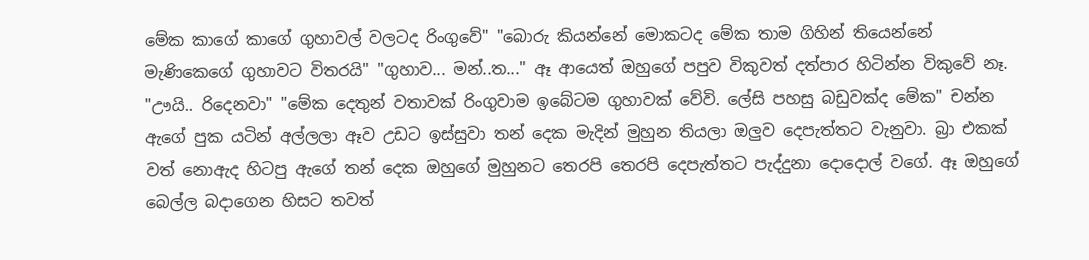මේක කාගේ කාගේ ගුහාවල් වලටද රිංගුවේ" "බොරු කියන්නේ මොකටද මේක තාම ගිහින් තියෙන්නේ මැණිකෙගේ ගුහාවට විතරයි" "ගුහාව... මන්..ත..." ඈ ආයෙත් ඔහුගේ පපුව විකුවත් දත්පාර හිටින්න විකුවේ නෑ. "ඌයි.. රිදෙනවා" "මේක දෙතුන් වතාවක් රිංගුවාම ඉබේටම ගුහාවක් වේවි. ලේසි පහසු බඩුවක්ද මේක" චන්න ඇගේ පුක යටින් අල්ලලා ඈව උඩට ඉස්සුවා තන් දෙක මැදින් මුහුන තියලා ඔලුව දෙපැත්තට වැනුවා. බ්‍රා එකක් වත් නොඇද හිටපු ඇගේ තන් දෙක ඔහුගේ මුහුනට තෙරපි තෙරපි දෙපැත්තට පැද්දුනා දොදොල් වගේ. ඈ ඔහුගේ බෙල්ල බදාගෙන හිසට තවත්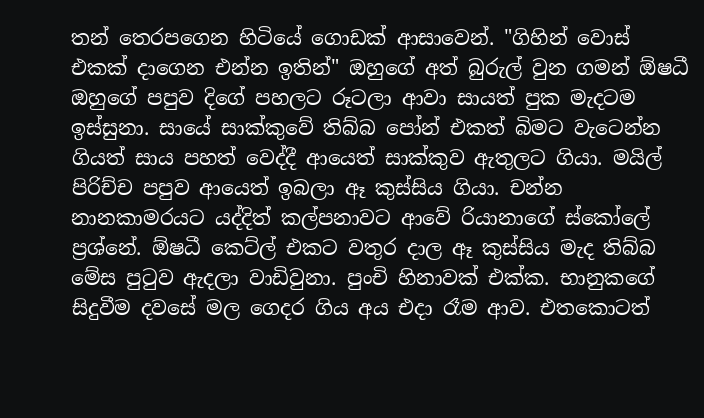තන් තෙරපගෙන හිටියේ ගොඩක් ආසාවෙන්. "ගිහින් වොස් එකක් දාගෙන එන්න ඉතින්" ඔහුගේ අත් බුරුල් වුන ගමන් ඕෂධී ඔහුගේ පපුව දිගේ පහලට රූටලා ආවා සායත් පුක මැදටම ඉස්සුනා. සායේ සාක්කුවේ තිබ්බ පෝන් එකත් බිමට වැටෙන්න ගියත් සාය පහත් වෙද්දී ආයෙත් සාක්කුව ඇතුලට ගියා. මයිල් පිරිච්ච පපුව ආයෙත් ඉබලා ඈ කුස්සිය ගියා. චන්න නානකාමරයට යද්දිත් කල්පනාවට ආවේ රියානාගේ ස්කෝලේ ප්‍රශ්නේ. ඕෂධී කෙට්ල් එකට වතුර දාල ඈ කුස්සිය මැද තිබ්බ මේස පුටුව ඇදලා වාඩිවුනා. පුංචි හිනාවක් එක්ක. භානුකගේ සිදුවීම දවසේ මල ගෙදර ගිය අය එදා රෑම ආව. එතකොටත්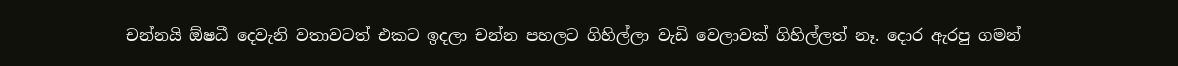චන්නයි ඕෂධී දෙවැනි වතාවටත් එකට ඉදලා චන්න පහලට ගිහිල්ලා වැඩි වෙලාවක් ගිහිල්ලත් නෑ. දොර ඇරපු ගමන්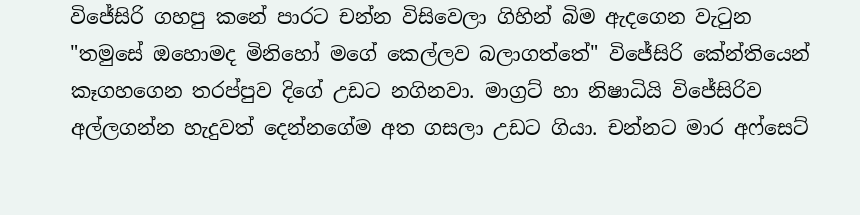විජේසිරි ගහපු කනේ පාරට චන්න විසිවෙලා ගිහින් බිම ඇදගෙන වැටුන "තමුසේ ඔහොමද මිනිහෝ මගේ කෙල්ලව බලාගත්තේ" විජේසිරි කේන්තියෙන් කෑගහගෙන තරප්පුව දිගේ උඩට නගිනවා. මාග්‍රට් හා නිෂාධියි විජේසිරිව අල්ලගන්න හැදුවත් දෙන්නගේම අත ගසලා උඩට ගියා. චන්නට මාර අෆ්සෙට්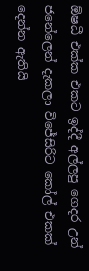ඕෂධී එක්ක එකට ඉද්දී අල්ලපු ගෙදර උන් ජනේලෙන් දැකලා විජේසිරිට කෝල් එකක් දෙන්න ඇතියි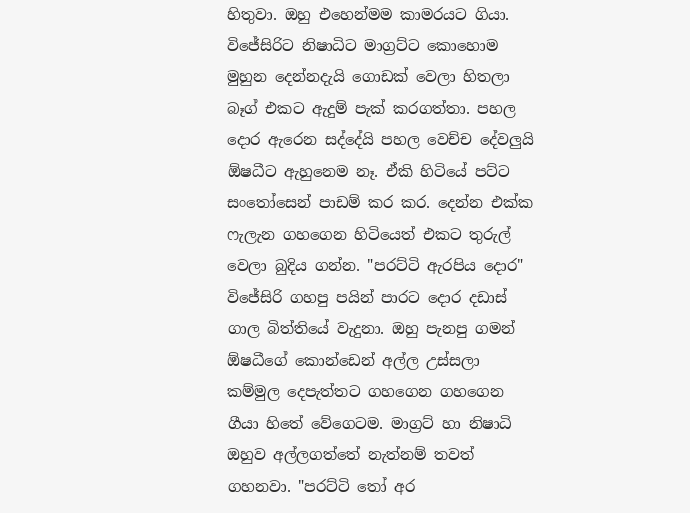හිතුවා. ඔහු එහෙන්මම කාමරයට ගියා. විජේසිරිට නිෂාධිට මාග්‍රට්ට කොහොම මුහුන දෙන්නදැයි ගොඩක් වෙලා හිතලා බෑග් එකට ඇදුම් පැක් කරගත්තා. පහල දොර ඇරෙන සද්දේයි පහල වෙච්ච දේවලුයි ඕෂධීට ඇහුනෙම නෑ. ඒකි හිටියේ පට්ට සංතෝසෙන් පාඩම් කර කර. දෙන්න එක්ක ෆැලැන ගහගෙන හිටියෙත් එකට තුරුල් වෙලා බුදිය ගන්න. "පරට්ටි ඇරපිය දොර" විජේසිරි ගහපු පයින් පාරට දොර දඩාස් ගාල බිත්තියේ වැදුනා. ඔහු පැනපු ගමන් ඕෂධීගේ කොන්ඩෙන් අල්ල උස්සලා කම්මුල දෙපැත්තට ගහගෙන ගහගෙන ගීයා හිතේ වේගෙටම. මාග්‍රට් හා නිෂාධි ඔහුව අල්ලගත්තේ නැත්නම් තවත් ගහනවා. "පරට්ටි තෝ අර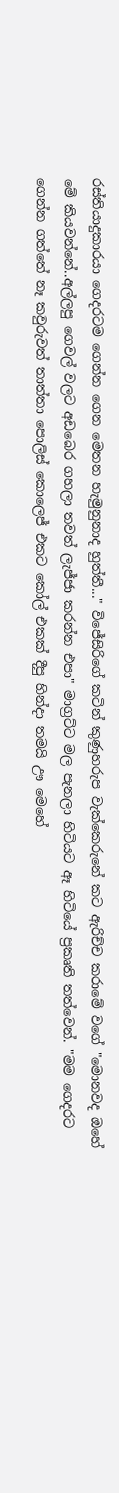රස්තියාදුකාරයා ගෙදරටම ගෙන්න ගෙන මෙතන හැමුනුනාද හුත්තී..." විජේසිරිගේ කටින් කුණුහරුප වැක්කෙරුනේ කට ඇරිච්ච කරාමේ වගේ "මොනවද ඔහේ මේ කියවන්නේ..අල්ලපු ගෙවල් වලට අඩබෙර ගහලා තවත් ලැජ්ජා කරන්න එපා" මාග්‍රට්ට මල පැනලා හිටියට ඈ හිටියේ ප්‍රකෘති තත්වෙන්. "මම ගෙදරට ගෙන්න ගත්තේ නෑ කවුරුවත් තාත්තා පොලිස් කොලෙජ් එකට කෝල් එකක් දීපු හින්දා තමයි ඌ මෙහේ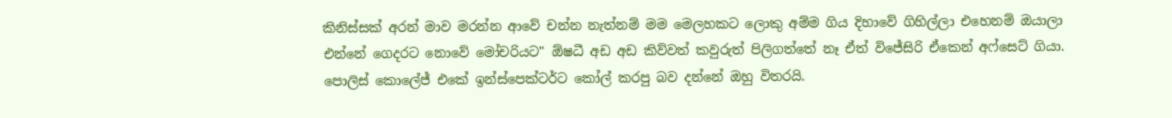කිනිස්සක් අරන් මාව මරන්න ආවේ චන්න නැත්නම් මම මෙලහකට ලොකු අම්ම ගිය දිහාවේ ගිහිල්ලා එහෙනම් ඔයාලා එන්නේ ගෙදරට නොවේ මෝචරියට" ඕෂධී අඩ අඩ කිව්වත් කවුරුත් පිලිගත්තේ නෑ ඒත් විජේසිරි ඒකෙන් අෆ්සෙට් ගියා. පොලිස් කොලේජ් එකේ ඉන්ස්පෙක්ටර්ට කෝල් කරපු බව දන්නේ ඔහු විතරයි.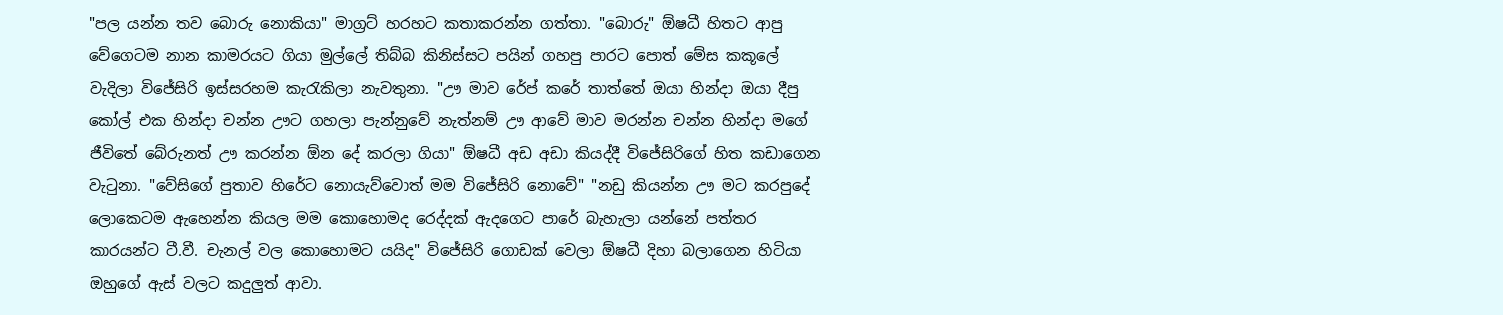"පල යන්න තව බොරු නොකියා" මාග්‍රට් හරහට කතාකරන්න ගත්තා. "බොරු" ඕෂධී හිතට ආපු වේගෙටම නාන කාමරයට ගියා මුල්ලේ තිබ්බ කිනිස්සට පයින් ගහපු පාරට පොත් මේස කකූලේ වැදිලා විජේසිරි ඉස්සරහම කැරැකිලා නැවතුනා. "ඌ මාව රේප් කරේ තාත්තේ ඔයා හින්දා ඔයා දීපු කෝල් එක හින්දා චන්න ඌට ගහලා පැන්නුවේ නැත්නම් ඌ ආවේ මාව මරන්න චන්න හින්දා මගේ ජීවිතේ බේරුනත් ඌ කරන්න ඕන දේ කරලා ගියා" ඕෂධී අඩ අඩා කියද්දී විජේසිරිගේ හිත කඩාගෙන වැටුනා. "වේසිගේ පුතාව හිරේට නොයැව්වොත් මම විජේසිරි නොවේ" "නඩු කියන්න ඌ මට කරපුදේ ලොකෙටම ඇහෙන්න කියල මම කොහොමද රෙද්දක් ඇදගෙට පාරේ බැහැලා යන්නේ පත්තර කාරයන්ට ටී.වී. චැනල් වල කොහොමට යයිද" විජේසිරි ගොඩක් වෙලා ඕෂධී දිහා බලාගෙන හිටියා ඔහුගේ ඇස් වලට කදුලුත් ආවා.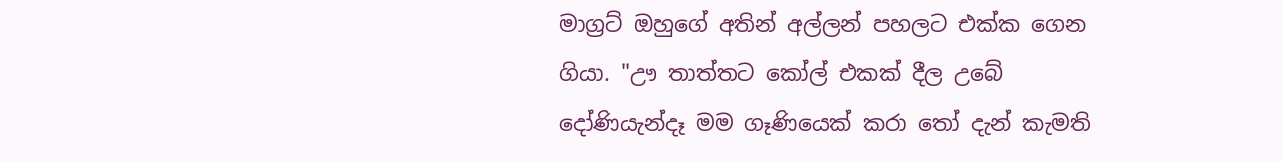මාග්‍රට් ඔහුගේ අතින් අල්ලන් පහලට එක්ක ගෙන ගියා. "ඌ තාත්තට කෝල් එකක් දීල උබේ දෝණියැන්දෑ මම ගෑණියෙක් කරා තෝ දැන් කැමති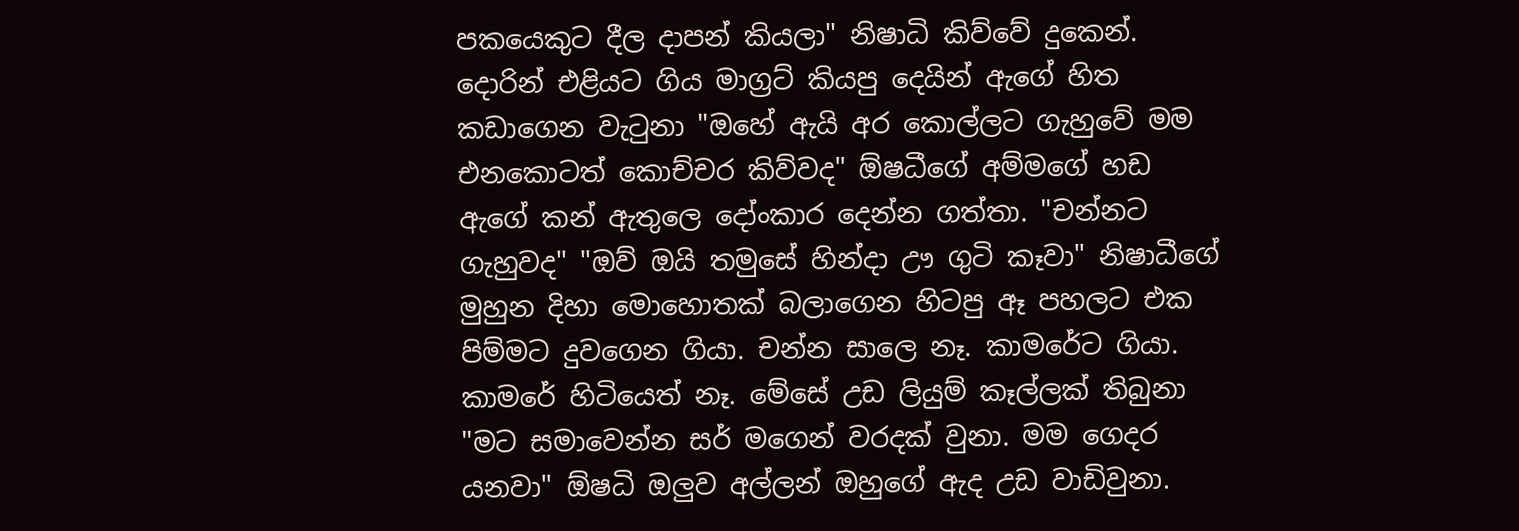පකයෙකුට දීල දාපන් කියලා" නිෂාධි කිව්වේ දුකෙන්. දොරින් එළියට ගිය මාග්‍රට් කියපු දෙයින් ඇගේ හිත කඩාගෙන වැටුනා "ඔහේ ඇයි අර කොල්ලට ගැහුවේ මම එනකොටත් කොච්චර කිව්වද" ඕෂධීගේ අම්මගේ හඩ ඇගේ කන් ඇතුලෙ දෝංකාර දෙන්න ගත්තා. "චන්නට ගැහුවද" "ඔව් ඔයි තමුසේ හින්දා ඌ ගුටි කෑවා" නිෂාධීගේ මුහුන දිහා මොහොතක් බලාගෙන හිටපු ඈ පහලට එක පිම්මට දුවගෙන ගියා. චන්න සාලෙ නෑ. කාමරේට ගියා. කාමරේ හිටියෙත් නෑ. මේසේ උඩ ලියුම් කෑල්ලක් තිබුනා "මට සමාවෙන්න සර් මගෙන් වරදක් වුනා. මම ගෙදර යනවා" ඕෂධි ඔලුව අල්ලන් ඔහුගේ ඇද උඩ වාඩිවුනා.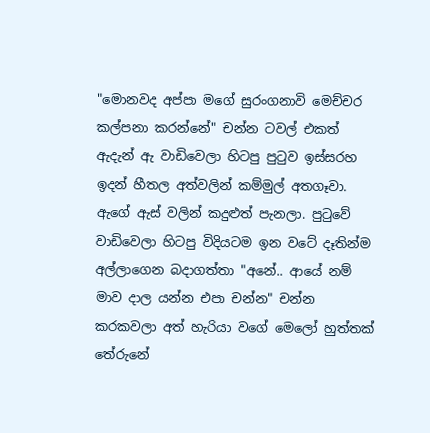"මොනවද අප්පා මගේ සුරංගනාවි මෙච්චර කල්පනා කරන්නේ" චන්න ටවල් එකත් ඇදැන් ඇ වාඩිවෙලා හිටපු පුටුව ඉස්සරහ ඉදන් හීතල අත්වලින් කම්මුල් අතගෑවා. ඇගේ ඇස් වලින් කදුළුත් පැනලා. පුටුවේ වාඩිවෙලා හිටපු විදියටම ඉන වටේ දෑතින්ම අල්ලාගෙන බදාගත්තා "අනේ.. ආයේ නම් මාව දාල යන්න එපා චන්න" චන්න කරකවලා අත් හැරියා වගේ මෙලෝ හුත්තක් තේරුනේ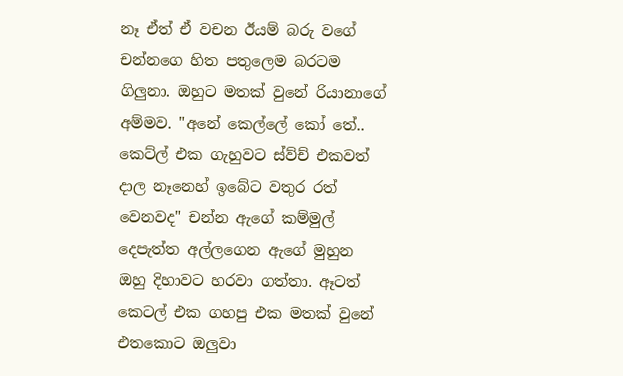නෑ ඒත් ඒ වචන ඊයම් බරු වගේ චන්නගෙ හිත පතුලෙම බරටම ගිලුනා. ඔහුට මතක් වුනේ රියානාගේ අම්මව. "අනේ කෙල්ලේ කෝ තේ.. කෙට්ල් එක ගැහුවට ස්ව්ච් එකවත් දාල නෑනෙහ් ඉබේට වතුර රත් වෙනවද" චන්න ඇගේ කම්මුල් දෙපැත්ත අල්ලගෙන ඇගේ මුහුන ඔහු දිහාවට හරවා ගත්තා. ඈටත් කෙටල් එක ගහපු එක මතක් වුනේ එතකොට ඔලුවා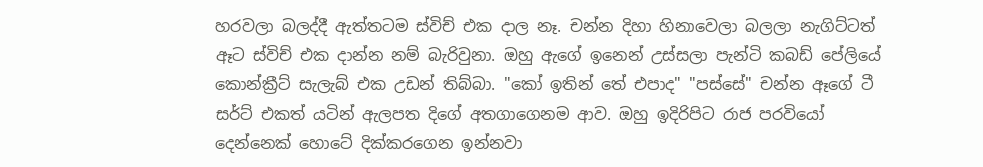හරවලා බලද්දී ඇත්තටම ස්විච් එක දාල නෑ. චන්න දිහා හිනාවෙලා බලලා නැගිට්ටත් ඈට ස්විච් එක දාන්න නම් බැරිවුනා. ඔහු ඇගේ ඉනෙන් උස්සලා පැන්ටි කබඩ් පේලියේ කොන්ක්‍රීට් සැලැබ් එක උඩන් තිබ්බා. "කෝ ඉතින් තේ එපාද" "පස්සේ" චන්න ඈගේ ටී සර්ට් එකත් යටින් ඇලපත දිගේ අතගාගෙනම ආව. ඔහු ඉදිරිපිට රාජ පරවියෝ දෙන්නෙක් හොටේ දික්කරගෙන ඉන්නවා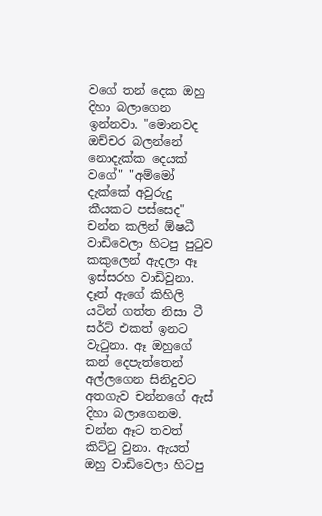වගේ තන් දෙක ඔහු දිහා බලාගෙන ඉන්නවා. "මොනවද ඔච්චර බලන්නේ නොදැක්ක දෙයක් වගේ" "අම්මෝ දැක්කේ අවුරුදු කීයකට පස්සෙද" චන්න කලින් ඕෂධී වාඩිවෙලා හිටපු පුටුව කකුලෙන් ඇදලා ඈ ඉස්සරහ වාඩිවුනා. දෑත් ඇගේ කිහිලි යටින් ගත්ත නිසා ටී සර්ට් එකත් ඉනට වැටුනා. ඈ ඔහුගේ කන් දෙපැත්තෙන් අල්ලගෙන සිනිදුවට අතගැව චන්නගේ ඇස් දිහා බලාගෙනම. චන්න ඈට තවත් කිට්ටු වුනා. ඇයත් ඔහු වාඩිවෙලා හිටපු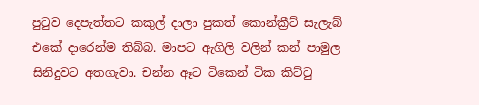පුටුව දෙපැත්තට කකුල් දාලා පුකත් කොන්ක්‍රීට් සැලැබ් එකේ දාරෙන්ම තිබ්බ. මාපට ඇගිලි වලින් කන් පාමුල සිනිදුවට අතගැවා. චන්න ඈට ටිකෙන් ටික කිට්ටු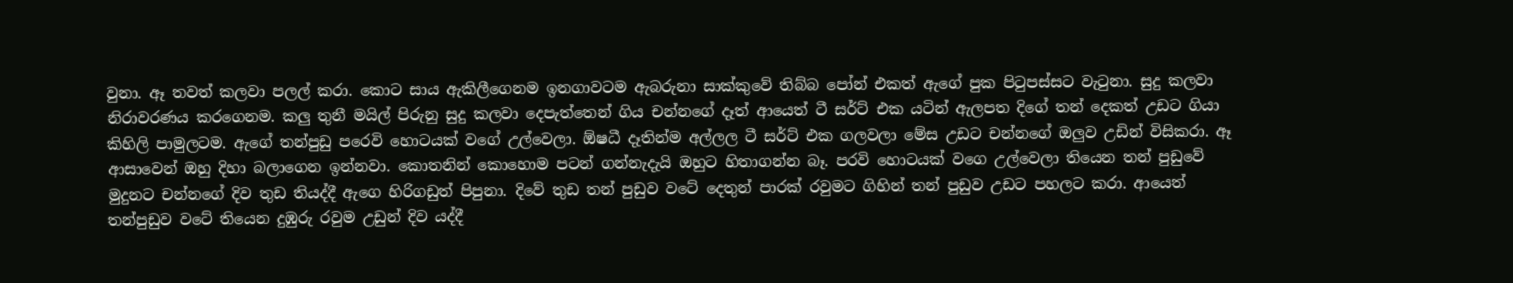වුනා. ඈ තවත් කලවා පලල් කරා. කොට සාය ඇකිලීගෙනම ඉනගාවටම ඇබරුනා සාක්කුවේ තිබ්බ පෝන් එකත් ඇගේ පුක පිටුපස්සට වැටුනා. සුදු කලවා නිරාවරණය කරගෙනම. කලු තුනී මයිල් පිරුනු සුදු කලවා දෙපැත්තෙන් ගිය චන්නගේ දෑත් ආයෙත් ටී සර්ට් එක යටින් ඇලපත දිගේ තන් දෙකත් උඩට ගියා කිහිලි පාමුලටම. ඇගේ තන්පුඩු පරෙවි හොටයක් වගේ උල්වෙලා. ඕෂධී දෑතින්ම අල්ලල ටී සර්ට් එක ගලවලා මේස උඩට චන්නගේ ඔලුව උඩින් විසිකරා. ඈ ආසාවෙන් ඔහු දිහා බලාගෙන ඉන්නවා. කොතනින් කොහොම පටන් ගන්නැදැයි ඔහුට හිතාගන්න බෑ. පරවි හොටයක් වගෙ උල්වෙලා තියෙන තන් පුඩුවේ මුදුනට චන්නගේ දිව තුඩ තියද්දී ඇගෙ හිරිගඩුත් පිපුනා. දිවේ තුඩ තන් පුඩුව වටේ දෙතුන් පාරක් රවුමට ගිහින් තන් පුඩුව උඩට පහලට කරා. ආයෙත් තන්පුඩුව වටේ තියෙන දුඹුරු රවුම උඩුන් දිව යද්දී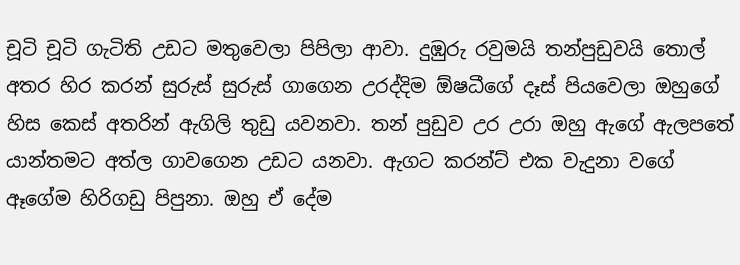චූටි චූටි ගැටිති උඩට මතුවෙලා පිපිලා ආවා. දුඹුරු රවුමයි තන්පුඩුවයි තොල් අතර හිර කරන් සුරුස් සුරුස් ගාගෙන උරද්දිම ඕෂධීගේ දෑස් පියවෙලා ඔහුගේ හිස කෙස් අතරින් ඇගිලි තුඩු යවනවා. තන් පුඩුව උර උරා ඔහු ඇගේ ඇලපතේ යාන්තමට අත්ල ගාවගෙන උඩට යනවා. ඇගට කරන්ට් එක වැදුනා වගේ ඈගේම හිරිගඩු පිපුනා. ඔහු ඒ දේම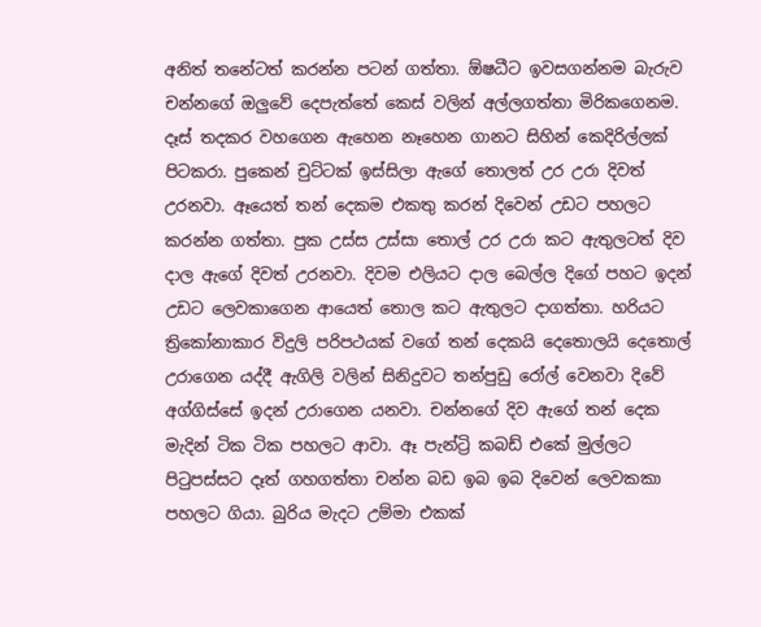අනිත් තනේටත් කරන්න පටන් ගත්තා. ඕෂධීට ඉවසගන්නම බැරුව චන්නගේ ඔලුවේ දෙපැත්තේ කෙස් වලින් අල්ලගත්තා මිරිකගෙනම. දෑස් තදකර වහගෙන ඇහෙන නෑහෙන ගානට සිහින් කෙදිරිල්ලක් පිටකරා. පුකෙන් චුට්ටක් ඉස්සිලා ඇගේ තොලත් උර උරා දිවත් උරනවා. ඈයෙත් තන් දෙකම එකතු කරන් දිවෙන් උඩට පහලට කරන්න ගත්තා. පුක උස්ස උස්සා තොල් උර උරා කට ඇතුලටත් දිව දාල ඇගේ දිවත් උරනවා. දිවම එලියට දාල බෙල්ල දිගේ පහට ඉදන් උඩට ලෙවකාගෙන ආයෙත් තොල කට ඇතුලට දාගත්තා. හරියට ත්‍රිකෝනාකාර විදුලි පරිපථයක් වගේ තන් දෙකයි දෙතොලයි දෙතොල් උරාගෙන යද්දී ඇගිලි වලින් සිනිදුවට තන්පුඩු රෝල් වෙනවා දිවේ අග්ගිස්සේ ඉදන් උරාගෙන යනවා. චන්නගේ දිව ඇගේ තන් දෙක මැදින් ටික ටික පහලට ආවා. ඈ පැන්ට්‍රි කබඩ් එකේ මුල්ලට පිටුපස්සට දෑත් ගහගත්තා චන්න බඩ ඉබ ඉබ දිවෙන් ලෙවකකා පහලට ගියා. බුරිය මැදට උම්මා එකක්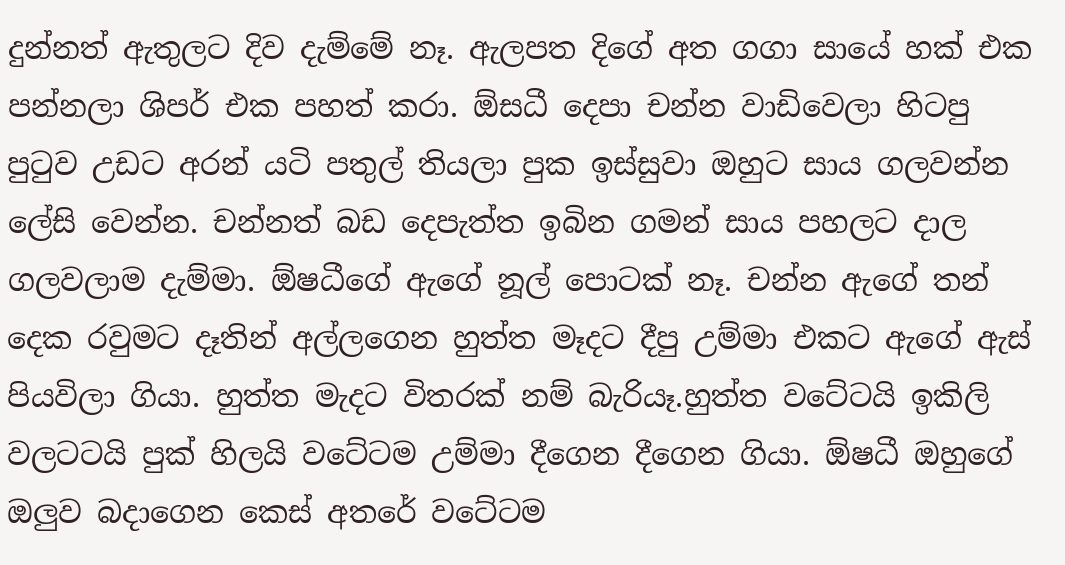දුන්නත් ඇතුලට දිව දැම්මේ නෑ. ඇලපත දිගේ අත ගගා සායේ හක් එක පන්නලා ශිපර් එක පහත් කරා. ඕසධී දෙපා චන්න වාඩිවෙලා හිටපු පුටුව උඩට අරන් යටි පතුල් තියලා පුක ඉස්සුවා ඔහුට සාය ගලවන්න ලේසි වෙන්න. චන්නත් බඩ දෙපැත්ත ඉබින ගමන් සාය පහලට දාල ගලවලාම දැම්මා. ඕෂධීගේ ඇගේ නූල් පොටක් නෑ. චන්න ඇගේ තන් දෙක රවුමට දෑතින් අල්ලගෙන හුත්ත මෑදට දීපු උම්මා එකට ඇගේ ඇස් පියවිලා ගියා. හුත්ත මැදට විතරක් නම් බැරියෑ.හුත්ත වටේටයි ඉකිලි වලටටයි පුක් හිලයි වටේටම උම්මා දීගෙන දීගෙන ගියා. ඕෂධී ඔහුගේ ඔලුව බදාගෙන කෙස් අතරේ වටේටම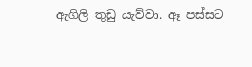ඇගිලි තුඩු යැව්වා. ඈ පස්සට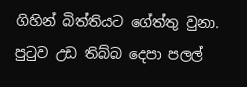ගිහින් බිත්තියට ගේත්තු වුනා. පුටුව උඩ තිබ්බ දෙපා පලල්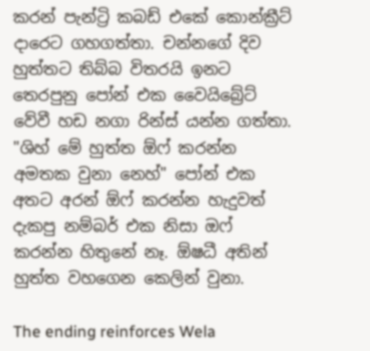කරන් පැන්ට්‍රි කබඩ් එකේ කොන්ක්‍රීට් දාරෙට ගහගත්තා. චන්නගේ දිව හුත්තට තිබ්බ විතරයි ඉනට තෙරපුනු පෝන් එක වෛයිබ්‍රේට් වේවී හඩ නගා රින්ස් යන්න ගත්තා. "ශිහ් මේ හුත්ත ඕෆ් කරන්න අමතක වුනා නෙහ්" පෝන් එක අතට අරන් ඕෆ් කරන්න හැදුවත් දැකපු නම්බර් එක නිසා ඔෆ් කරන්න හිතුනේ නෑ. ඕෂධී අතින් හුත්ත වහගෙන කෙලින් වුනා.

The ending reinforces Wela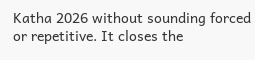Katha 2026 without sounding forced or repetitive. It closes the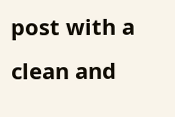post with a clean and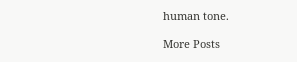human tone.

More Posts